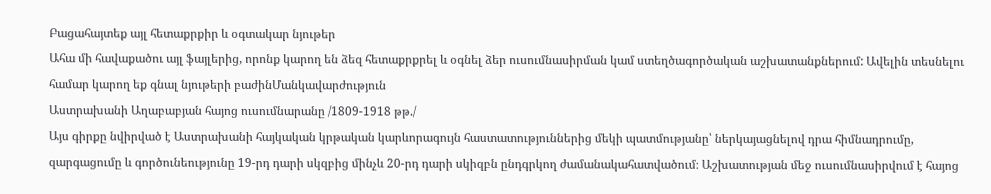Բացահայտեք այլ հետաքրքիր և օգտակար նյութեր
Ահա մի հավաքածու այլ ֆայլերից, որոնք կարող են ձեզ հետաքրքրել և օգնել ձեր ուսումնասիրման կամ ստեղծագործական աշխատանքներում: Ավելին տեսնելու համար կարող եք գնալ նյութերի բաժինՄանկավարժություն
Աստրախանի Աղաբաբյան հայոց ուսումնարանը /1809-1918 թթ./
Այս գիրքը նվիրված է Աստրախանի հայկական կրթական կարևորագույն հաստատություններից մեկի պատմությանը՝ ներկայացնելով դրա հիմնադրումը, զարգացումը և գործունեությունը 19-րդ դարի սկզբից մինչև 20-րդ դարի սկիզբն ընդգրկող ժամանակահատվածում։ Աշխատության մեջ ուսումնասիրվում է հայոց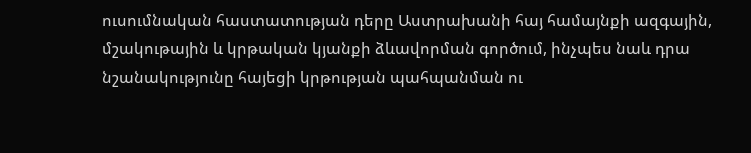ուսումնական հաստատության դերը Աստրախանի հայ համայնքի ազգային, մշակութային և կրթական կյանքի ձևավորման գործում, ինչպես նաև դրա նշանակությունը հայեցի կրթության պահպանման ու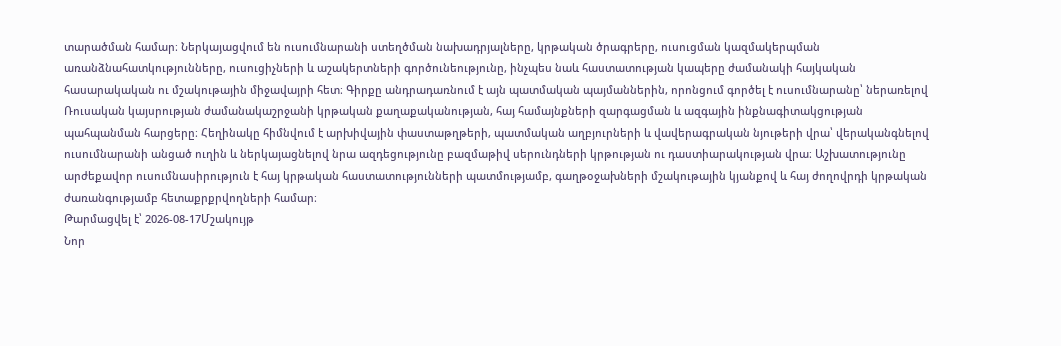տարածման համար։ Ներկայացվում են ուսումնարանի ստեղծման նախադրյալները, կրթական ծրագրերը, ուսուցման կազմակերպման առանձնահատկությունները, ուսուցիչների և աշակերտների գործունեությունը, ինչպես նաև հաստատության կապերը ժամանակի հայկական հասարակական ու մշակութային միջավայրի հետ։ Գիրքը անդրադառնում է այն պատմական պայմաններին, որոնցում գործել է ուսումնարանը՝ ներառելով Ռուսական կայսրության ժամանակաշրջանի կրթական քաղաքականության, հայ համայնքների զարգացման և ազգային ինքնագիտակցության պահպանման հարցերը։ Հեղինակը հիմնվում է արխիվային փաստաթղթերի, պատմական աղբյուրների և վավերագրական նյութերի վրա՝ վերականգնելով ուսումնարանի անցած ուղին և ներկայացնելով նրա ազդեցությունը բազմաթիվ սերունդների կրթության ու դաստիարակության վրա։ Աշխատությունը արժեքավոր ուսումնասիրություն է հայ կրթական հաստատությունների պատմությամբ, գաղթօջախների մշակութային կյանքով և հայ ժողովրդի կրթական ժառանգությամբ հետաքրքրվողների համար։
Թարմացվել է՝ 2026-08-17Մշակույթ
Նոր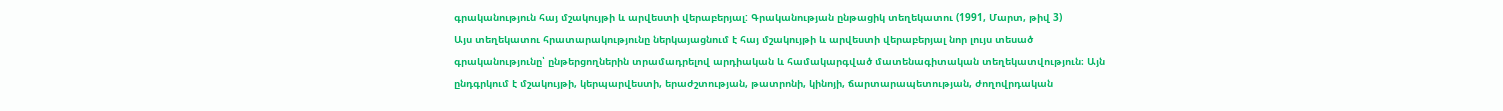գրականություն հայ մշակույթի և արվեստի վերաբերյալ: Գրականության ընթացիկ տեղեկատու (1991, Մարտ, թիվ 3)
Այս տեղեկատու հրատարակությունը ներկայացնում է հայ մշակույթի և արվեստի վերաբերյալ նոր լույս տեսած գրականությունը՝ ընթերցողներին տրամադրելով արդիական և համակարգված մատենագիտական տեղեկատվություն։ Այն ընդգրկում է մշակույթի, կերպարվեստի, երաժշտության, թատրոնի, կինոյի, ճարտարապետության, ժողովրդական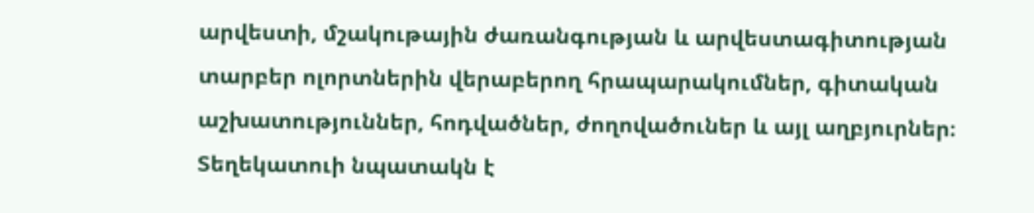արվեստի, մշակութային ժառանգության և արվեստագիտության տարբեր ոլորտներին վերաբերող հրապարակումներ, գիտական աշխատություններ, հոդվածներ, ժողովածուներ և այլ աղբյուրներ։ Տեղեկատուի նպատակն է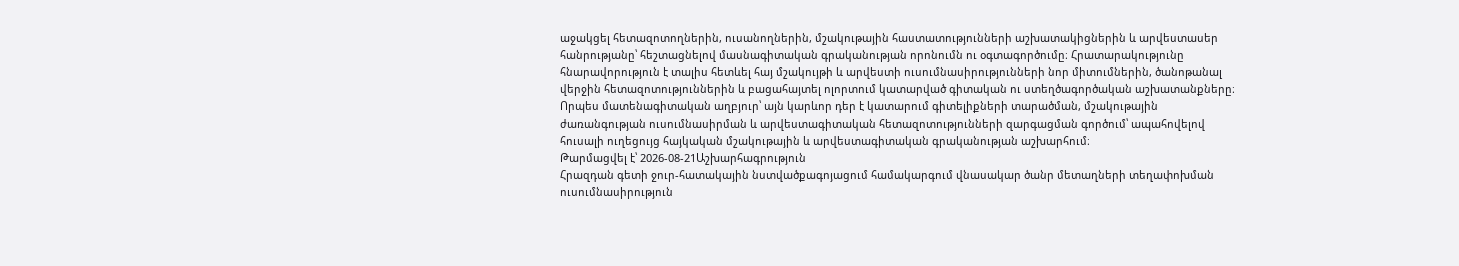աջակցել հետազոտողներին, ուսանողներին, մշակութային հաստատությունների աշխատակիցներին և արվեստասեր հանրությանը՝ հեշտացնելով մասնագիտական գրականության որոնումն ու օգտագործումը։ Հրատարակությունը հնարավորություն է տալիս հետևել հայ մշակույթի և արվեստի ուսումնասիրությունների նոր միտումներին, ծանոթանալ վերջին հետազոտություններին և բացահայտել ոլորտում կատարված գիտական ու ստեղծագործական աշխատանքները։ Որպես մատենագիտական աղբյուր՝ այն կարևոր դեր է կատարում գիտելիքների տարածման, մշակութային ժառանգության ուսումնասիրման և արվեստագիտական հետազոտությունների զարգացման գործում՝ ապահովելով հուսալի ուղեցույց հայկական մշակութային և արվեստագիտական գրականության աշխարհում։
Թարմացվել է՝ 2026-08-21Աշխարհագրություն
Հրազդան գետի ջուր-հատակային նստվածքագոյացում համակարգում վնասակար ծանր մետաղների տեղափոխման ուսումնասիրություն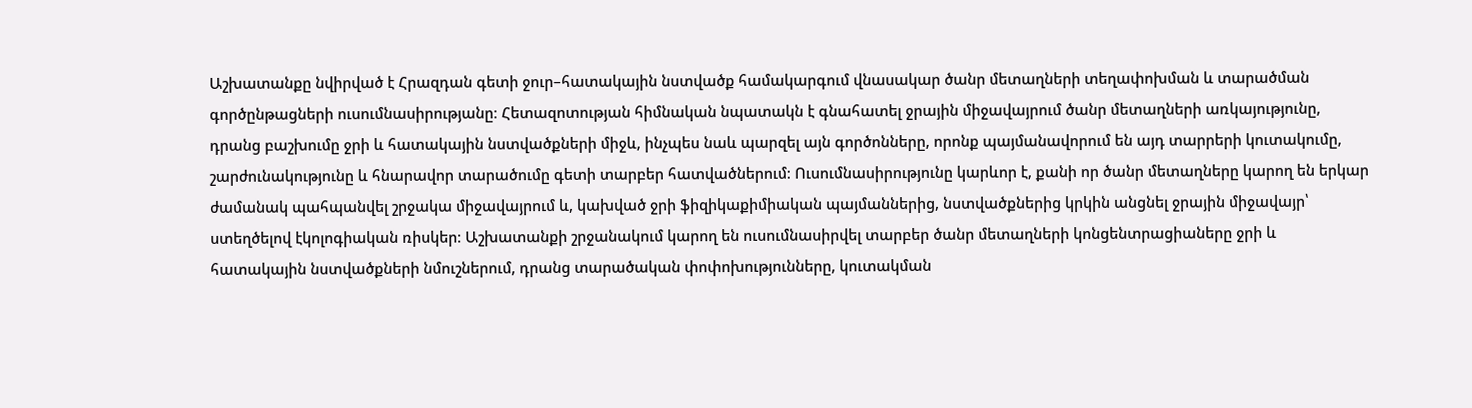Աշխատանքը նվիրված է Հրազդան գետի ջուր–հատակային նստվածք համակարգում վնասակար ծանր մետաղների տեղափոխման և տարածման գործընթացների ուսումնասիրությանը։ Հետազոտության հիմնական նպատակն է գնահատել ջրային միջավայրում ծանր մետաղների առկայությունը, դրանց բաշխումը ջրի և հատակային նստվածքների միջև, ինչպես նաև պարզել այն գործոնները, որոնք պայմանավորում են այդ տարրերի կուտակումը, շարժունակությունը և հնարավոր տարածումը գետի տարբեր հատվածներում։ Ուսումնասիրությունը կարևոր է, քանի որ ծանր մետաղները կարող են երկար ժամանակ պահպանվել շրջակա միջավայրում և, կախված ջրի ֆիզիկաքիմիական պայմաններից, նստվածքներից կրկին անցնել ջրային միջավայր՝ ստեղծելով էկոլոգիական ռիսկեր։ Աշխատանքի շրջանակում կարող են ուսումնասիրվել տարբեր ծանր մետաղների կոնցենտրացիաները ջրի և հատակային նստվածքների նմուշներում, դրանց տարածական փոփոխությունները, կուտակման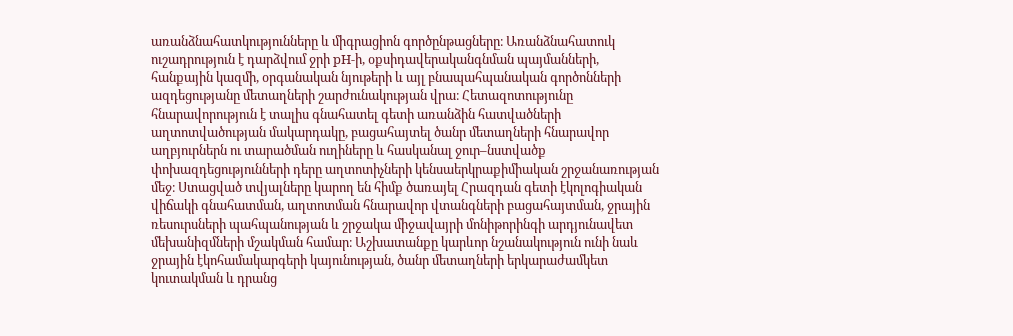առանձնահատկությունները և միգրացիոն գործընթացները։ Առանձնահատուկ ուշադրություն է դարձվում ջրի pH-ի, օքսիդավերականգնման պայմանների, հանքային կազմի, օրգանական նյութերի և այլ բնապահպանական գործոնների ազդեցությանը մետաղների շարժունակության վրա։ Հետազոտությունը հնարավորություն է տալիս գնահատել գետի առանձին հատվածների աղտոտվածության մակարդակը, բացահայտել ծանր մետաղների հնարավոր աղբյուրներն ու տարածման ուղիները և հասկանալ ջուր–նստվածք փոխազդեցությունների դերը աղտոտիչների կենսաերկրաքիմիական շրջանառության մեջ։ Ստացված տվյալները կարող են հիմք ծառայել Հրազդան գետի էկոլոգիական վիճակի գնահատման, աղտոտման հնարավոր վտանգների բացահայտման, ջրային ռեսուրսների պահպանության և շրջակա միջավայրի մոնիթորինգի արդյունավետ մեխանիզմների մշակման համար։ Աշխատանքը կարևոր նշանակություն ունի նաև ջրային էկոհամակարգերի կայունության, ծանր մետաղների երկարաժամկետ կուտակման և դրանց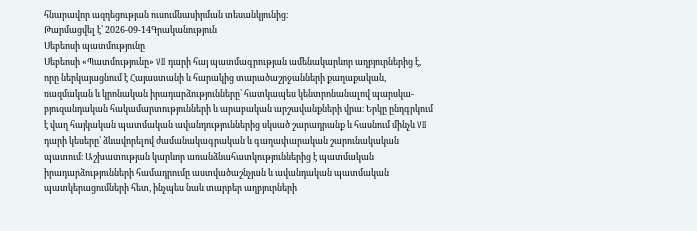հնարավոր ազդեցության ուսումնասիրման տեսանկյունից։
Թարմացվել է՝ 2026-09-14Գրականություն
Սեբեոսի պատմությունը
Սեբեոսի «Պատմությունը» VII դարի հայ պատմագրության ամենակարևոր աղբյուրներից է, որը ներկայացնում է Հայաստանի և հարակից տարածաշրջանների քաղաքական, ռազմական և կրոնական իրադարձությունները՝ հատկապես կենտրոնանալով պարսկա-բյուզանդական հակամարտությունների և արաբական արշավանքների վրա։ Երկը ընդգրկում է վաղ հայկական պատմական ավանդություններից սկսած շարադրանք և հասնում մինչև VII դարի կեսերը՝ ձևավորելով ժամանակագրական և գաղափարական շարունակական պատում։ Աշխատության կարևոր առանձնահատկություններից է պատմական իրադարձությունների համադրումը աստվածաշնչյան և ավանդական պատմական պատկերացումների հետ, ինչպես նաև տարբեր աղբյուրների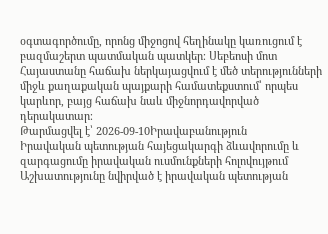օգտագործումը, որոնց միջոցով հեղինակը կառուցում է բազմաշերտ պատմական պատկեր։ Սեբեոսի մոտ Հայաստանը հաճախ ներկայացվում է մեծ տերությունների միջև քաղաքական պայքարի համատեքստում՝ որպես կարևոր, բայց հաճախ նաև միջնորդավորված դերակատար։
Թարմացվել է՝ 2026-09-10Իրավաբանություն
Իրավական պետության հայեցակարգի ձևավորումը և զարգացումը իրավական ուսմունքների հոլովույթում
Աշխատությունը նվիրված է իրավական պետության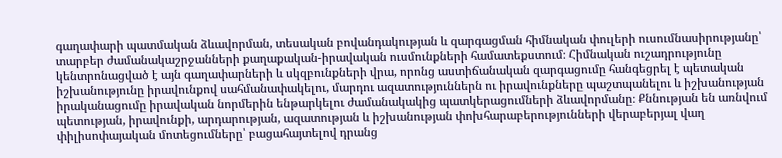գաղափարի պատմական ձևավորման, տեսական բովանդակության և զարգացման հիմնական փուլերի ուսումնասիրությանը՝ տարբեր ժամանակաշրջանների քաղաքական-իրավական ուսմունքների համատեքստում։ Հիմնական ուշադրությունը կենտրոնացված է այն գաղափարների և սկզբունքների վրա, որոնց աստիճանական զարգացումը հանգեցրել է պետական իշխանությունը իրավունքով սահմանափակելու, մարդու ազատություններն ու իրավունքները պաշտպանելու և իշխանության իրականացումը իրավական նորմերին ենթարկելու ժամանակակից պատկերացումների ձևավորմանը։ Քննության են առնվում պետության, իրավունքի, արդարության, ազատության և իշխանության փոխհարաբերությունների վերաբերյալ վաղ փիլիսոփայական մոտեցումները՝ բացահայտելով դրանց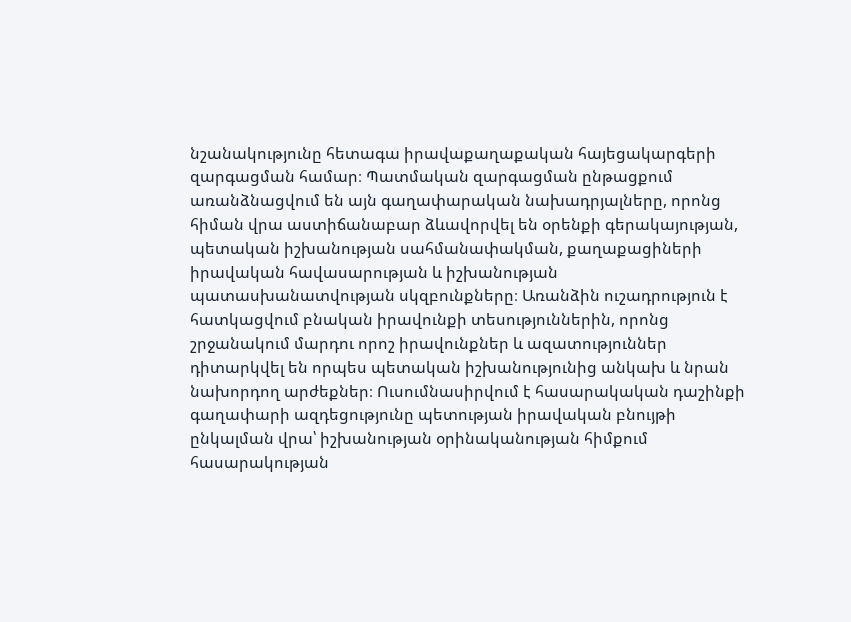նշանակությունը հետագա իրավաքաղաքական հայեցակարգերի զարգացման համար։ Պատմական զարգացման ընթացքում առանձնացվում են այն գաղափարական նախադրյալները, որոնց հիման վրա աստիճանաբար ձևավորվել են օրենքի գերակայության, պետական իշխանության սահմանափակման, քաղաքացիների իրավական հավասարության և իշխանության պատասխանատվության սկզբունքները։ Առանձին ուշադրություն է հատկացվում բնական իրավունքի տեսություններին, որոնց շրջանակում մարդու որոշ իրավունքներ և ազատություններ դիտարկվել են որպես պետական իշխանությունից անկախ և նրան նախորդող արժեքներ։ Ուսումնասիրվում է հասարակական դաշինքի գաղափարի ազդեցությունը պետության իրավական բնույթի ընկալման վրա՝ իշխանության օրինականության հիմքում հասարակության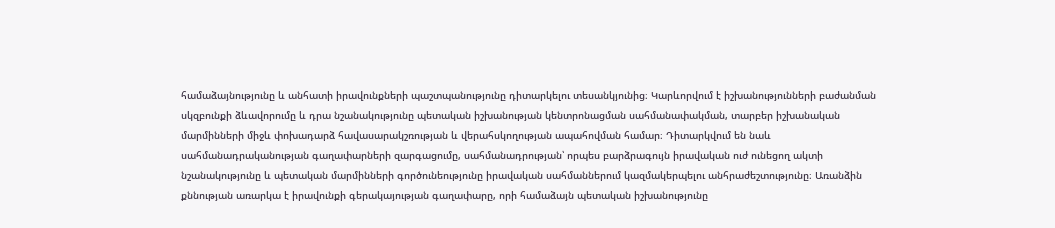համաձայնությունը և անհատի իրավունքների պաշտպանությունը դիտարկելու տեսանկյունից։ Կարևորվում է իշխանությունների բաժանման սկզբունքի ձևավորումը և դրա նշանակությունը պետական իշխանության կենտրոնացման սահմանափակման, տարբեր իշխանական մարմինների միջև փոխադարձ հավասարակշռության և վերահսկողության ապահովման համար։ Դիտարկվում են նաև սահմանադրականության գաղափարների զարգացումը, սահմանադրության՝ որպես բարձրագույն իրավական ուժ ունեցող ակտի նշանակությունը և պետական մարմինների գործունեությունը իրավական սահմաններում կազմակերպելու անհրաժեշտությունը։ Առանձին քննության առարկա է իրավունքի գերակայության գաղափարը, որի համաձայն պետական իշխանությունը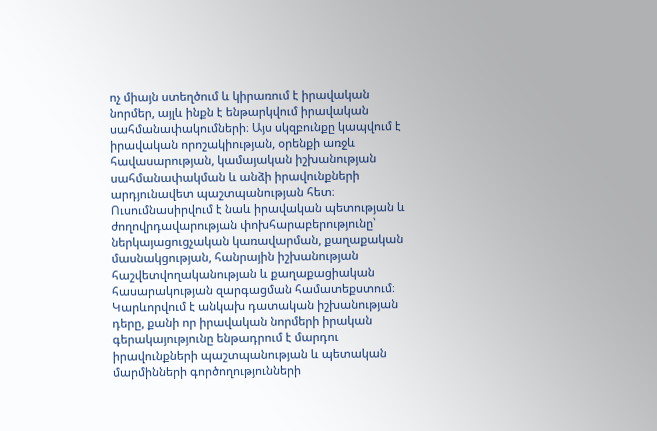ոչ միայն ստեղծում և կիրառում է իրավական նորմեր, այլև ինքն է ենթարկվում իրավական սահմանափակումների։ Այս սկզբունքը կապվում է իրավական որոշակիության, օրենքի առջև հավասարության, կամայական իշխանության սահմանափակման և անձի իրավունքների արդյունավետ պաշտպանության հետ։ Ուսումնասիրվում է նաև իրավական պետության և ժողովրդավարության փոխհարաբերությունը՝ ներկայացուցչական կառավարման, քաղաքական մասնակցության, հանրային իշխանության հաշվետվողականության և քաղաքացիական հասարակության զարգացման համատեքստում։ Կարևորվում է անկախ դատական իշխանության դերը, քանի որ իրավական նորմերի իրական գերակայությունը ենթադրում է մարդու իրավունքների պաշտպանության և պետական մարմինների գործողությունների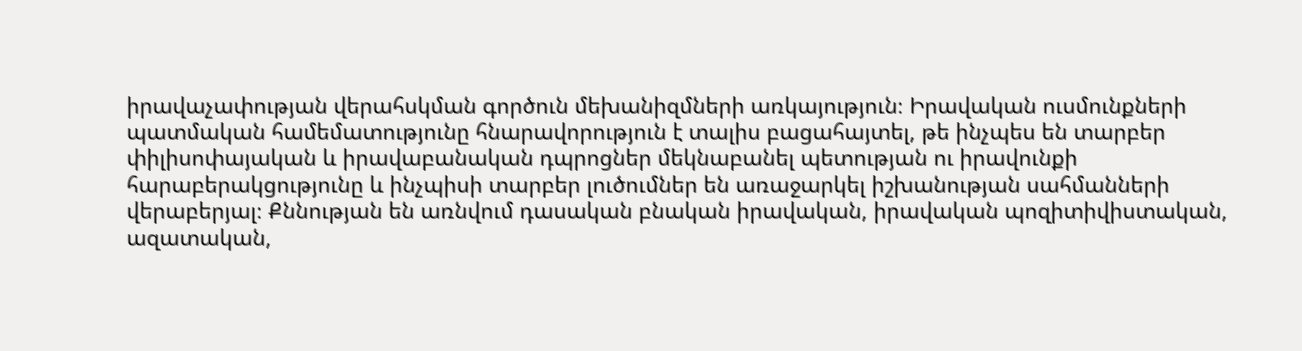իրավաչափության վերահսկման գործուն մեխանիզմների առկայություն։ Իրավական ուսմունքների պատմական համեմատությունը հնարավորություն է տալիս բացահայտել, թե ինչպես են տարբեր փիլիսոփայական և իրավաբանական դպրոցներ մեկնաբանել պետության ու իրավունքի հարաբերակցությունը և ինչպիսի տարբեր լուծումներ են առաջարկել իշխանության սահմանների վերաբերյալ։ Քննության են առնվում դասական բնական իրավական, իրավական պոզիտիվիստական, ազատական,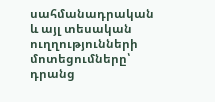սահմանադրական և այլ տեսական ուղղությունների մոտեցումները՝ դրանց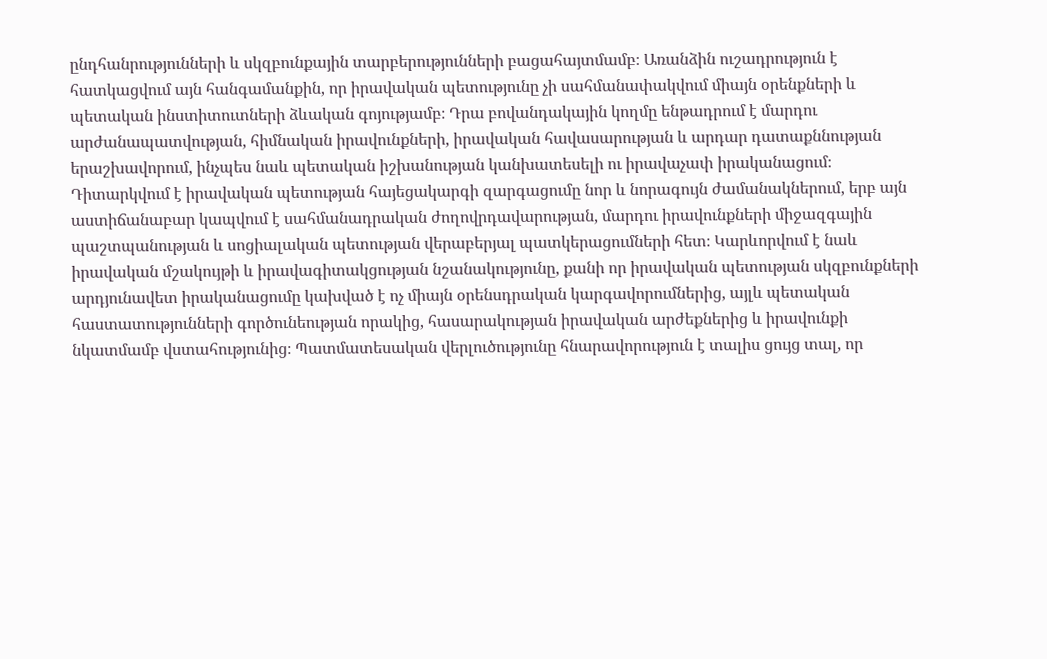ընդհանրությունների և սկզբունքային տարբերությունների բացահայտմամբ։ Առանձին ուշադրություն է հատկացվում այն հանգամանքին, որ իրավական պետությունը չի սահմանափակվում միայն օրենքների և պետական ինստիտուտների ձևական գոյությամբ։ Դրա բովանդակային կողմը ենթադրում է մարդու արժանապատվության, հիմնական իրավունքների, իրավական հավասարության և արդար դատաքննության երաշխավորում, ինչպես նաև պետական իշխանության կանխատեսելի ու իրավաչափ իրականացում։ Դիտարկվում է իրավական պետության հայեցակարգի զարգացումը նոր և նորագույն ժամանակներում, երբ այն աստիճանաբար կապվում է սահմանադրական ժողովրդավարության, մարդու իրավունքների միջազգային պաշտպանության և սոցիալական պետության վերաբերյալ պատկերացումների հետ։ Կարևորվում է նաև իրավական մշակույթի և իրավագիտակցության նշանակությունը, քանի որ իրավական պետության սկզբունքների արդյունավետ իրականացումը կախված է ոչ միայն օրենսդրական կարգավորումներից, այլև պետական հաստատությունների գործունեության որակից, հասարակության իրավական արժեքներից և իրավունքի նկատմամբ վստահությունից։ Պատմատեսական վերլուծությունը հնարավորություն է տալիս ցույց տալ, որ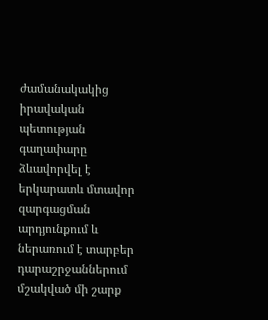ժամանակակից իրավական պետության գաղափարը ձևավորվել է երկարատև մտավոր զարգացման արդյունքում և ներառում է տարբեր դարաշրջաններում մշակված մի շարք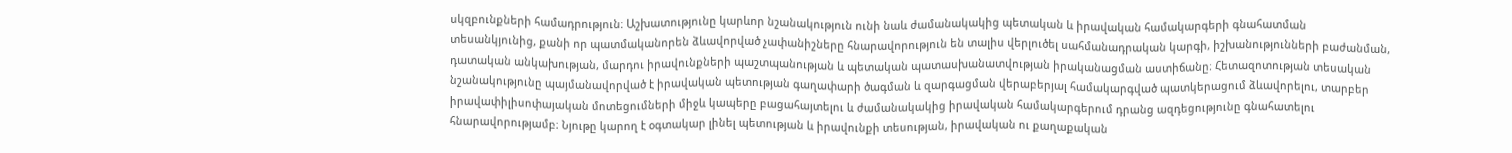սկզբունքների համադրություն։ Աշխատությունը կարևոր նշանակություն ունի նաև ժամանակակից պետական և իրավական համակարգերի գնահատման տեսանկյունից, քանի որ պատմականորեն ձևավորված չափանիշները հնարավորություն են տալիս վերլուծել սահմանադրական կարգի, իշխանությունների բաժանման, դատական անկախության, մարդու իրավունքների պաշտպանության և պետական պատասխանատվության իրականացման աստիճանը։ Հետազոտության տեսական նշանակությունը պայմանավորված է իրավական պետության գաղափարի ծագման և զարգացման վերաբերյալ համակարգված պատկերացում ձևավորելու, տարբեր իրավափիլիսոփայական մոտեցումների միջև կապերը բացահայտելու և ժամանակակից իրավական համակարգերում դրանց ազդեցությունը գնահատելու հնարավորությամբ։ Նյութը կարող է օգտակար լինել պետության և իրավունքի տեսության, իրավական ու քաղաքական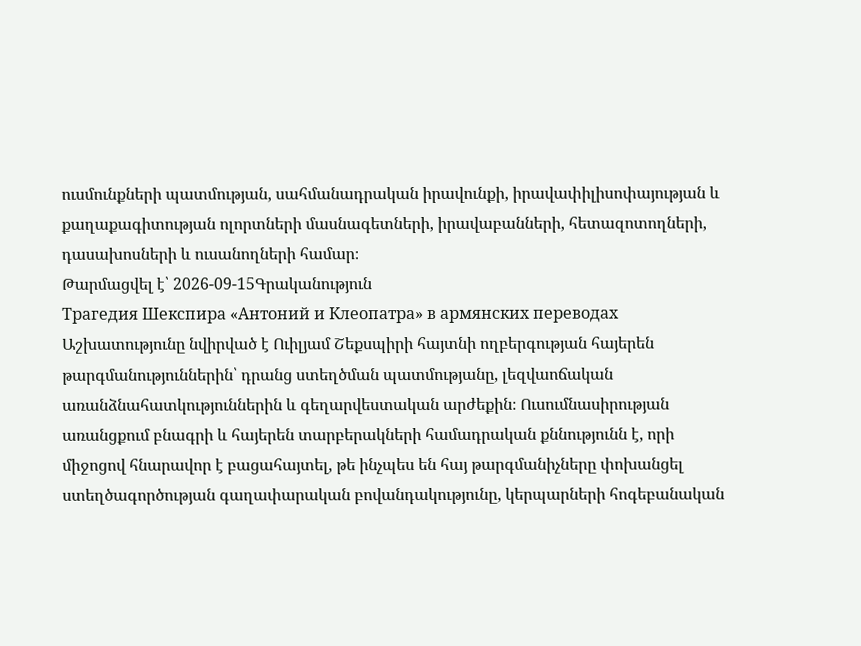ուսմունքների պատմության, սահմանադրական իրավունքի, իրավափիլիսոփայության և քաղաքագիտության ոլորտների մասնագետների, իրավաբանների, հետազոտողների, դասախոսների և ուսանողների համար։
Թարմացվել է՝ 2026-09-15Գրականություն
Трагедия Шекспира «Антоний и Клеопатра» в армянских переводах
Աշխատությունը նվիրված է Ուիլյամ Շեքսպիրի հայտնի ողբերգության հայերեն թարգմանություններին՝ դրանց ստեղծման պատմությանը, լեզվաոճական առանձնահատկություններին և գեղարվեստական արժեքին։ Ուսումնասիրության առանցքում բնագրի և հայերեն տարբերակների համադրական քննությունն է, որի միջոցով հնարավոր է բացահայտել, թե ինչպես են հայ թարգմանիչները փոխանցել ստեղծագործության գաղափարական բովանդակությունը, կերպարների հոգեբանական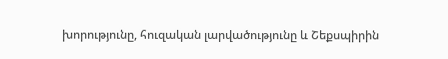խորությունը, հուզական լարվածությունը և Շեքսպիրին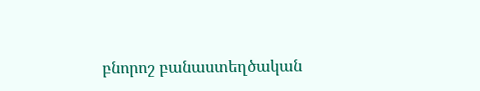բնորոշ բանաստեղծական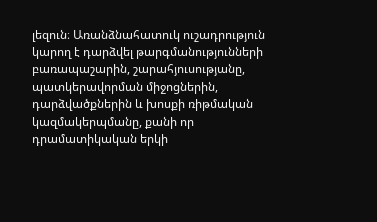լեզուն։ Առանձնահատուկ ուշադրություն կարող է դարձվել թարգմանությունների բառապաշարին, շարահյուսությանը, պատկերավորման միջոցներին, դարձվածքներին և խոսքի ռիթմական կազմակերպմանը, քանի որ դրամատիկական երկի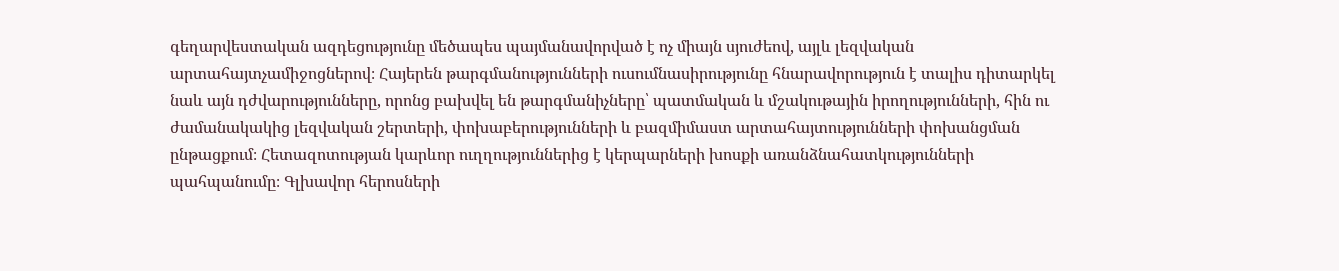գեղարվեստական ազդեցությունը մեծապես պայմանավորված է ոչ միայն սյուժեով, այլև լեզվական արտահայտչամիջոցներով։ Հայերեն թարգմանությունների ուսումնասիրությունը հնարավորություն է տալիս դիտարկել նաև այն դժվարությունները, որոնց բախվել են թարգմանիչները՝ պատմական և մշակութային իրողությունների, հին ու ժամանակակից լեզվական շերտերի, փոխաբերությունների և բազմիմաստ արտահայտությունների փոխանցման ընթացքում։ Հետազոտության կարևոր ուղղություններից է կերպարների խոսքի առանձնահատկությունների պահպանումը։ Գլխավոր հերոսների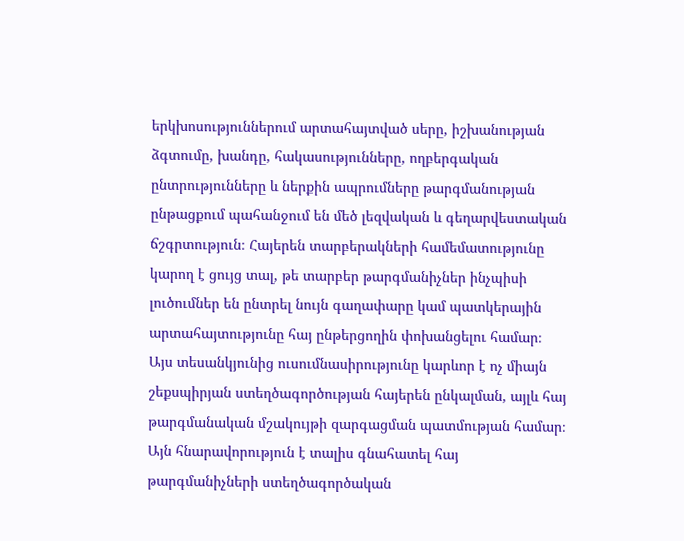երկխոսություններում արտահայտված սերը, իշխանության ձգտումը, խանդը, հակասությունները, ողբերգական ընտրությունները և ներքին ապրումները թարգմանության ընթացքում պահանջում են մեծ լեզվական և գեղարվեստական ճշգրտություն։ Հայերեն տարբերակների համեմատությունը կարող է ցույց տալ, թե տարբեր թարգմանիչներ ինչպիսի լուծումներ են ընտրել նույն գաղափարը կամ պատկերային արտահայտությունը հայ ընթերցողին փոխանցելու համար։ Այս տեսանկյունից ուսումնասիրությունը կարևոր է ոչ միայն շեքսպիրյան ստեղծագործության հայերեն ընկալման, այլև հայ թարգմանական մշակույթի զարգացման պատմության համար։ Այն հնարավորություն է տալիս գնահատել հայ թարգմանիչների ստեղծագործական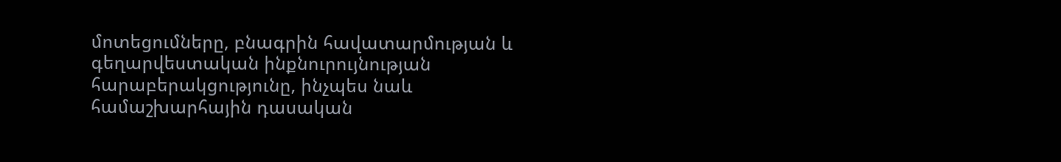մոտեցումները, բնագրին հավատարմության և գեղարվեստական ինքնուրույնության հարաբերակցությունը, ինչպես նաև համաշխարհային դասական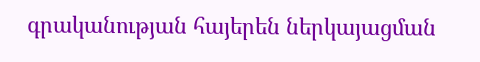գրականության հայերեն ներկայացման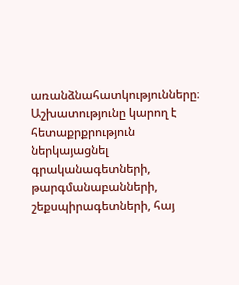առանձնահատկությունները։ Աշխատությունը կարող է հետաքրքրություն ներկայացնել գրականագետների, թարգմանաբանների, շեքսպիրագետների, հայ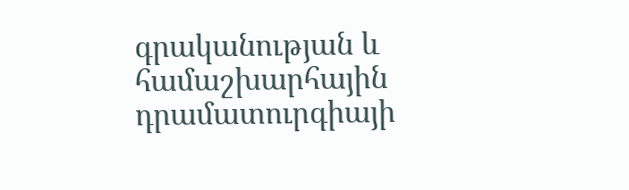գրականության և համաշխարհային դրամատուրգիայի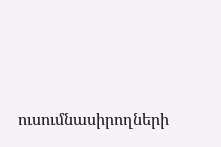ուսումնասիրողների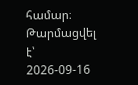համար։
Թարմացվել է՝ 2026-09-16